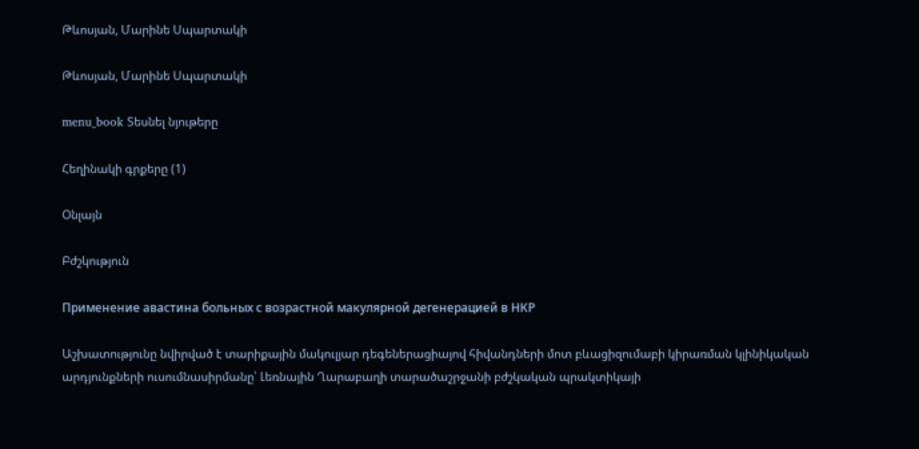Թևոսյան, Մարինե Սպարտակի

Թևոսյան, Մարինե Սպարտակի

menu_book Տեսնել նյութերը

Հեղինակի գրքերը (1)

Օնլայն

Բժշկություն

Применение авастина больных с возрастной макулярной дегенерацией в НКР

Աշխատությունը նվիրված է տարիքային մակուլյար դեգեներացիայով հիվանդների մոտ բևացիզումաբի կիրառման կլինիկական արդյունքների ուսումնասիրմանը՝ Լեռնային Ղարաբաղի տարածաշրջանի բժշկական պրակտիկայի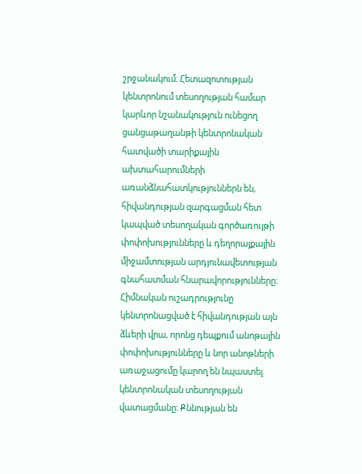շրջանակում։ Հետազոտության կենտրոնում տեսողության համար կարևոր նշանակություն ունեցող ցանցաթաղանթի կենտրոնական հատվածի տարիքային ախտահարումների առանձնահատկություններն են, հիվանդության զարգացման հետ կապված տեսողական գործառույթի փոփոխությունները և դեղորայքային միջամտության արդյունավետության գնահատման հնարավորությունները։ Հիմնական ուշադրությունը կենտրոնացված է հիվանդության այն ձևերի վրա, որոնց դեպքում անոթային փոփոխությունները և նոր անոթների առաջացումը կարող են նպաստել կենտրոնական տեսողության վատացմանը։ Քննության են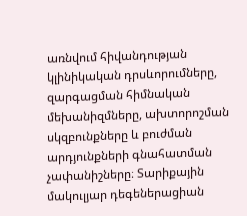առնվում հիվանդության կլինիկական դրսևորումները, զարգացման հիմնական մեխանիզմները, ախտորոշման սկզբունքները և բուժման արդյունքների գնահատման չափանիշները։ Տարիքային մակուլյար դեգեներացիան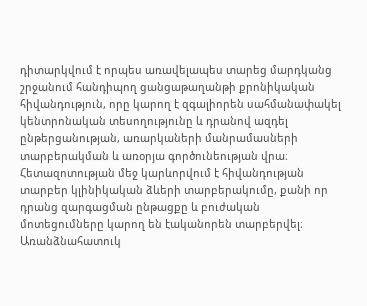դիտարկվում է որպես առավելապես տարեց մարդկանց շրջանում հանդիպող ցանցաթաղանթի քրոնիկական հիվանդություն, որը կարող է զգալիորեն սահմանափակել կենտրոնական տեսողությունը և դրանով ազդել ընթերցանության, առարկաների մանրամասների տարբերակման և առօրյա գործունեության վրա։ Հետազոտության մեջ կարևորվում է հիվանդության տարբեր կլինիկական ձևերի տարբերակումը, քանի որ դրանց զարգացման ընթացքը և բուժական մոտեցումները կարող են էականորեն տարբերվել։ Առանձնահատուկ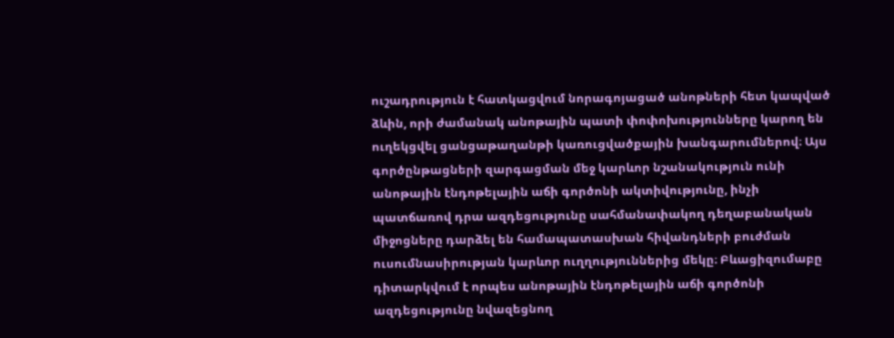ուշադրություն է հատկացվում նորագոյացած անոթների հետ կապված ձևին, որի ժամանակ անոթային պատի փոփոխությունները կարող են ուղեկցվել ցանցաթաղանթի կառուցվածքային խանգարումներով։ Այս գործընթացների զարգացման մեջ կարևոր նշանակություն ունի անոթային էնդոթելային աճի գործոնի ակտիվությունը, ինչի պատճառով դրա ազդեցությունը սահմանափակող դեղաբանական միջոցները դարձել են համապատասխան հիվանդների բուժման ուսումնասիրության կարևոր ուղղություններից մեկը։ Բևացիզումաբը դիտարկվում է որպես անոթային էնդոթելային աճի գործոնի ազդեցությունը նվազեցնող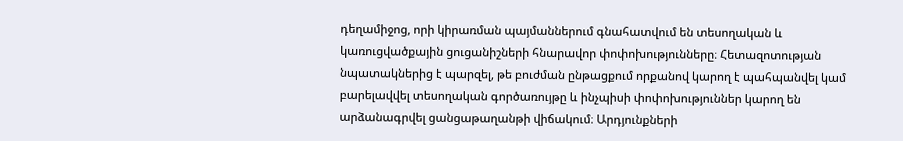դեղամիջոց, որի կիրառման պայմաններում գնահատվում են տեսողական և կառուցվածքային ցուցանիշների հնարավոր փոփոխությունները։ Հետազոտության նպատակներից է պարզել, թե բուժման ընթացքում որքանով կարող է պահպանվել կամ բարելավվել տեսողական գործառույթը և ինչպիսի փոփոխություններ կարող են արձանագրվել ցանցաթաղանթի վիճակում։ Արդյունքների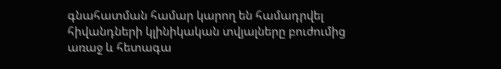գնահատման համար կարող են համադրվել հիվանդների կլինիկական տվյալները բուժումից առաջ և հետագա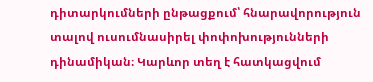դիտարկումների ընթացքում՝ հնարավորություն տալով ուսումնասիրել փոփոխությունների դինամիկան։ Կարևոր տեղ է հատկացվում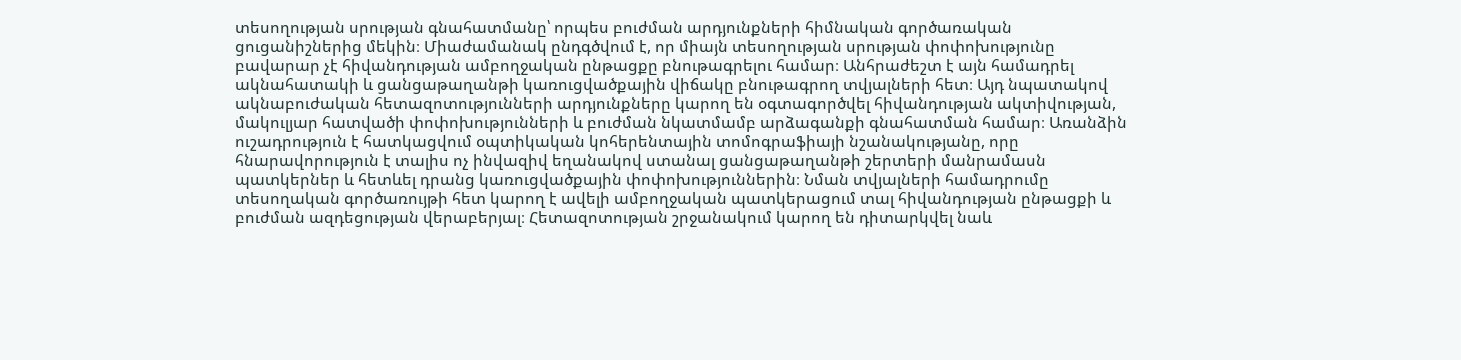տեսողության սրության գնահատմանը՝ որպես բուժման արդյունքների հիմնական գործառական ցուցանիշներից մեկին։ Միաժամանակ ընդգծվում է, որ միայն տեսողության սրության փոփոխությունը բավարար չէ հիվանդության ամբողջական ընթացքը բնութագրելու համար։ Անհրաժեշտ է այն համադրել ակնահատակի և ցանցաթաղանթի կառուցվածքային վիճակը բնութագրող տվյալների հետ։ Այդ նպատակով ակնաբուժական հետազոտությունների արդյունքները կարող են օգտագործվել հիվանդության ակտիվության, մակուլյար հատվածի փոփոխությունների և բուժման նկատմամբ արձագանքի գնահատման համար։ Առանձին ուշադրություն է հատկացվում օպտիկական կոհերենտային տոմոգրաֆիայի նշանակությանը, որը հնարավորություն է տալիս ոչ ինվազիվ եղանակով ստանալ ցանցաթաղանթի շերտերի մանրամասն պատկերներ և հետևել դրանց կառուցվածքային փոփոխություններին։ Նման տվյալների համադրումը տեսողական գործառույթի հետ կարող է ավելի ամբողջական պատկերացում տալ հիվանդության ընթացքի և բուժման ազդեցության վերաբերյալ։ Հետազոտության շրջանակում կարող են դիտարկվել նաև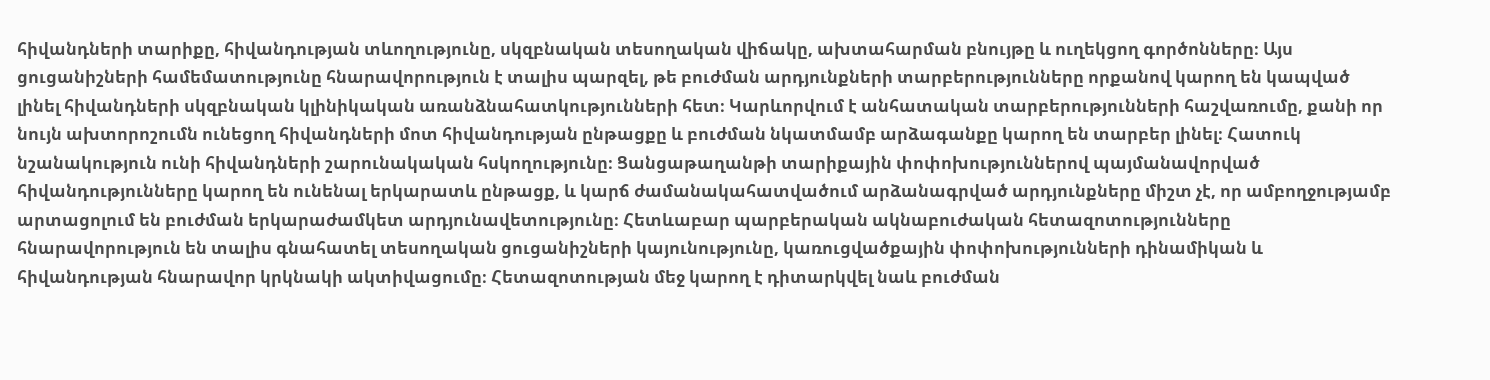հիվանդների տարիքը, հիվանդության տևողությունը, սկզբնական տեսողական վիճակը, ախտահարման բնույթը և ուղեկցող գործոնները։ Այս ցուցանիշների համեմատությունը հնարավորություն է տալիս պարզել, թե բուժման արդյունքների տարբերությունները որքանով կարող են կապված լինել հիվանդների սկզբնական կլինիկական առանձնահատկությունների հետ։ Կարևորվում է անհատական տարբերությունների հաշվառումը, քանի որ նույն ախտորոշումն ունեցող հիվանդների մոտ հիվանդության ընթացքը և բուժման նկատմամբ արձագանքը կարող են տարբեր լինել։ Հատուկ նշանակություն ունի հիվանդների շարունակական հսկողությունը։ Ցանցաթաղանթի տարիքային փոփոխություններով պայմանավորված հիվանդությունները կարող են ունենալ երկարատև ընթացք, և կարճ ժամանակահատվածում արձանագրված արդյունքները միշտ չէ, որ ամբողջությամբ արտացոլում են բուժման երկարաժամկետ արդյունավետությունը։ Հետևաբար պարբերական ակնաբուժական հետազոտությունները հնարավորություն են տալիս գնահատել տեսողական ցուցանիշների կայունությունը, կառուցվածքային փոփոխությունների դինամիկան և հիվանդության հնարավոր կրկնակի ակտիվացումը։ Հետազոտության մեջ կարող է դիտարկվել նաև բուժման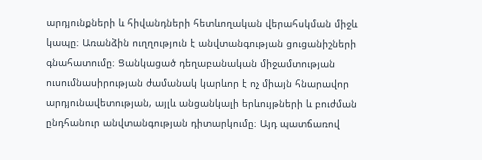արդյունքների և հիվանդների հետևողական վերահսկման միջև կապը։ Առանձին ուղղություն է անվտանգության ցուցանիշների գնահատումը։ Ցանկացած դեղաբանական միջամտության ուսումնասիրության ժամանակ կարևոր է ոչ միայն հնարավոր արդյունավետության, այլև անցանկալի երևույթների և բուժման ընդհանուր անվտանգության դիտարկումը։ Այդ պատճառով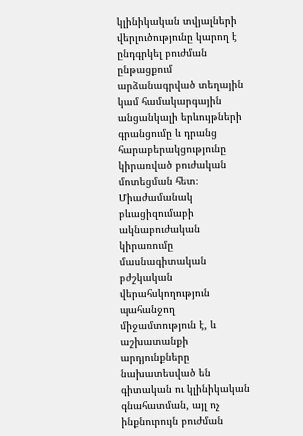կլինիկական տվյալների վերլուծությունը կարող է ընդգրկել բուժման ընթացքում արձանագրված տեղային կամ համակարգային անցանկալի երևույթների գրանցումը և դրանց հարաբերակցությունը կիրառված բուժական մոտեցման հետ։ Միաժամանակ բևացիզումաբի ակնաբուժական կիրառումը մասնագիտական բժշկական վերահսկողություն պահանջող միջամտություն է, և աշխատանքի արդյունքները նախատեսված են գիտական ու կլինիկական գնահատման, այլ ոչ ինքնուրույն բուժման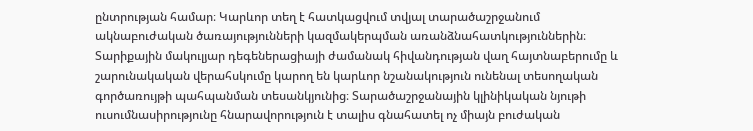ընտրության համար։ Կարևոր տեղ է հատկացվում տվյալ տարածաշրջանում ակնաբուժական ծառայությունների կազմակերպման առանձնահատկություններին։ Տարիքային մակուլյար դեգեներացիայի ժամանակ հիվանդության վաղ հայտնաբերումը և շարունակական վերահսկումը կարող են կարևոր նշանակություն ունենալ տեսողական գործառույթի պահպանման տեսանկյունից։ Տարածաշրջանային կլինիկական նյութի ուսումնասիրությունը հնարավորություն է տալիս գնահատել ոչ միայն բուժական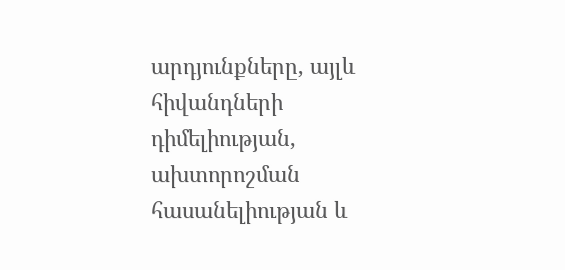արդյունքները, այլև հիվանդների դիմելիության, ախտորոշման հասանելիության և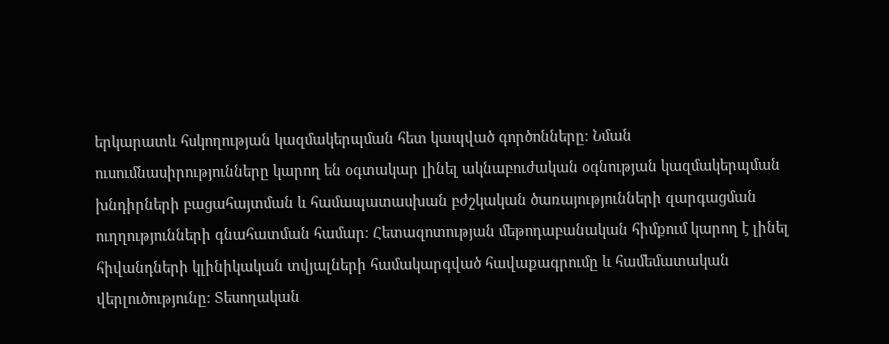երկարատև հսկողության կազմակերպման հետ կապված գործոնները։ Նման ուսումնասիրությունները կարող են օգտակար լինել ակնաբուժական օգնության կազմակերպման խնդիրների բացահայտման և համապատասխան բժշկական ծառայությունների զարգացման ուղղությունների գնահատման համար։ Հետազոտության մեթոդաբանական հիմքում կարող է լինել հիվանդների կլինիկական տվյալների համակարգված հավաքագրումը և համեմատական վերլուծությունը։ Տեսողական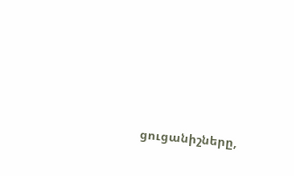ցուցանիշները,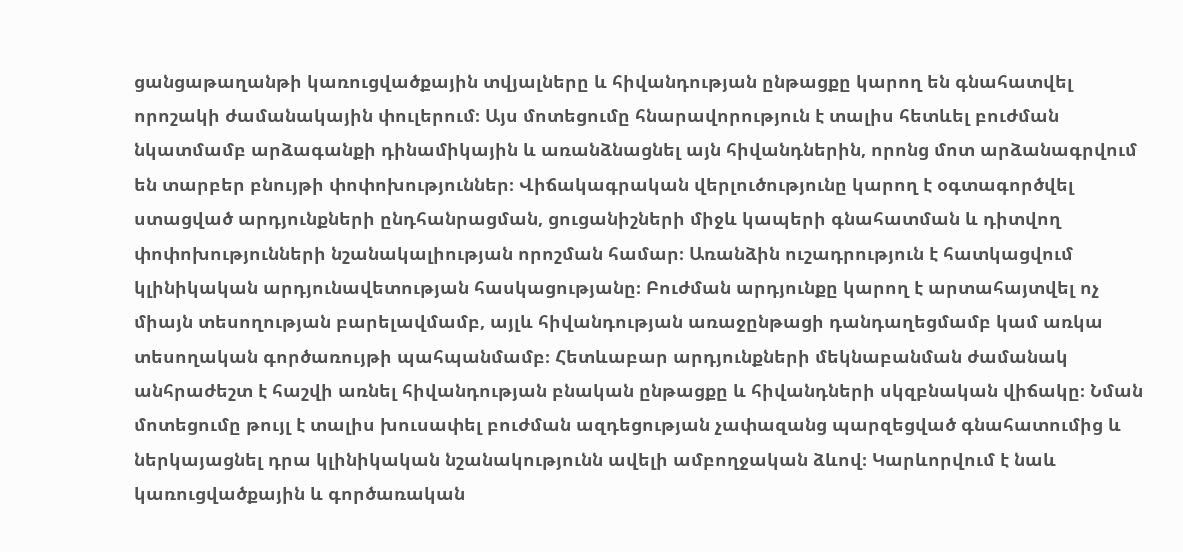ցանցաթաղանթի կառուցվածքային տվյալները և հիվանդության ընթացքը կարող են գնահատվել որոշակի ժամանակային փուլերում։ Այս մոտեցումը հնարավորություն է տալիս հետևել բուժման նկատմամբ արձագանքի դինամիկային և առանձնացնել այն հիվանդներին, որոնց մոտ արձանագրվում են տարբեր բնույթի փոփոխություններ։ Վիճակագրական վերլուծությունը կարող է օգտագործվել ստացված արդյունքների ընդհանրացման, ցուցանիշների միջև կապերի գնահատման և դիտվող փոփոխությունների նշանակալիության որոշման համար։ Առանձին ուշադրություն է հատկացվում կլինիկական արդյունավետության հասկացությանը։ Բուժման արդյունքը կարող է արտահայտվել ոչ միայն տեսողության բարելավմամբ, այլև հիվանդության առաջընթացի դանդաղեցմամբ կամ առկա տեսողական գործառույթի պահպանմամբ։ Հետևաբար արդյունքների մեկնաբանման ժամանակ անհրաժեշտ է հաշվի առնել հիվանդության բնական ընթացքը և հիվանդների սկզբնական վիճակը։ Նման մոտեցումը թույլ է տալիս խուսափել բուժման ազդեցության չափազանց պարզեցված գնահատումից և ներկայացնել դրա կլինիկական նշանակությունն ավելի ամբողջական ձևով։ Կարևորվում է նաև կառուցվածքային և գործառական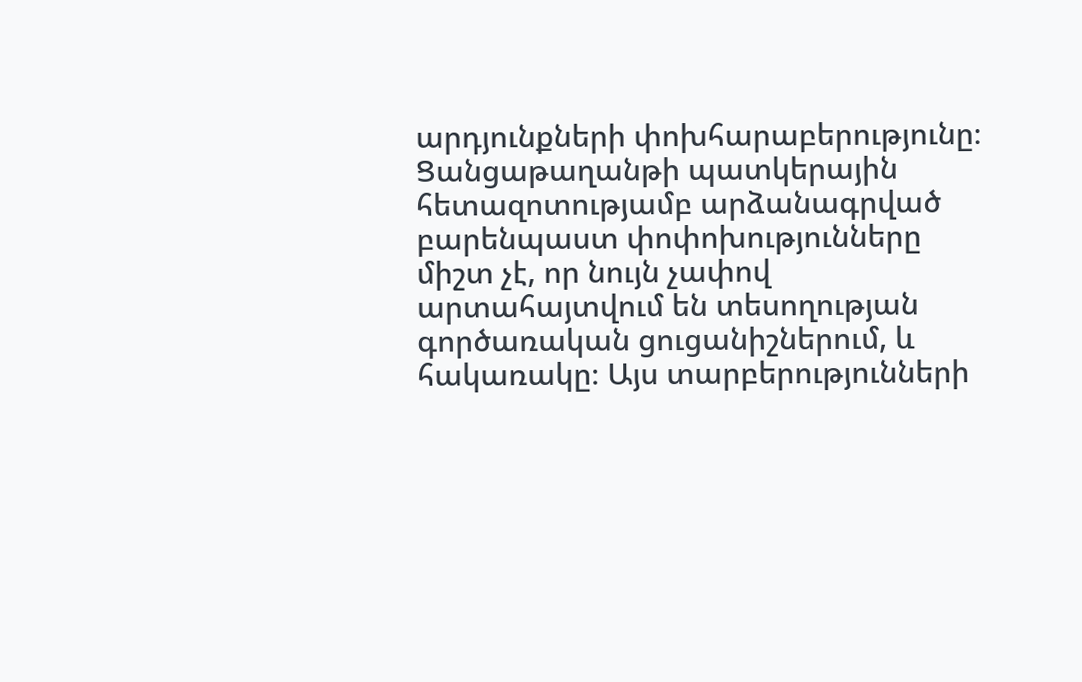արդյունքների փոխհարաբերությունը։ Ցանցաթաղանթի պատկերային հետազոտությամբ արձանագրված բարենպաստ փոփոխությունները միշտ չէ, որ նույն չափով արտահայտվում են տեսողության գործառական ցուցանիշներում, և հակառակը։ Այս տարբերությունների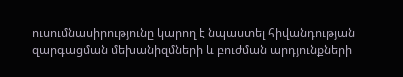ուսումնասիրությունը կարող է նպաստել հիվանդության զարգացման մեխանիզմների և բուժման արդյունքների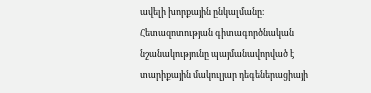ավելի խորքային ընկալմանը։ Հետազոտության գիտագործնական նշանակությունը պայմանավորված է տարիքային մակուլյար դեգեներացիայի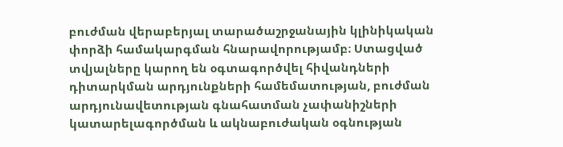բուժման վերաբերյալ տարածաշրջանային կլինիկական փորձի համակարգման հնարավորությամբ։ Ստացված տվյալները կարող են օգտագործվել հիվանդների դիտարկման արդյունքների համեմատության, բուժման արդյունավետության գնահատման չափանիշների կատարելագործման և ակնաբուժական օգնության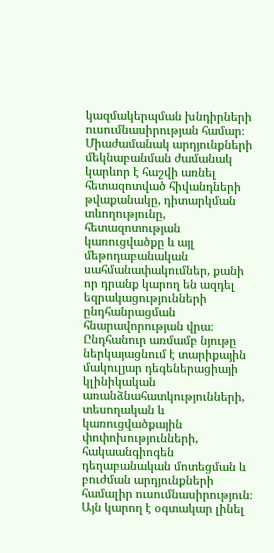կազմակերպման խնդիրների ուսումնասիրության համար։ Միաժամանակ արդյունքների մեկնաբանման ժամանակ կարևոր է հաշվի առնել հետազոտված հիվանդների թվաքանակը, դիտարկման տևողությունը, հետազոտության կառուցվածքը և այլ մեթոդաբանական սահմանափակումներ, քանի որ դրանք կարող են ազդել եզրակացությունների ընդհանրացման հնարավորության վրա։ Ընդհանուր առմամբ նյութը ներկայացնում է տարիքային մակուլյար դեգեներացիայի կլինիկական առանձնահատկությունների, տեսողական և կառուցվածքային փոփոխությունների, հակաանգիոգեն դեղաբանական մոտեցման և բուժման արդյունքների համալիր ուսումնասիրություն։ Այն կարող է օգտակար լինել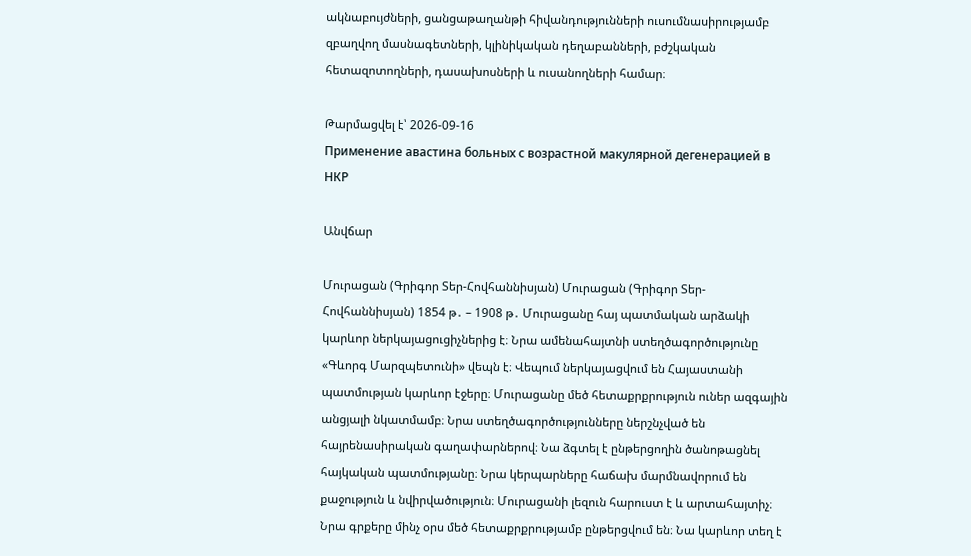ակնաբույժների, ցանցաթաղանթի հիվանդությունների ուսումնասիրությամբ զբաղվող մասնագետների, կլինիկական դեղաբանների, բժշկական հետազոտողների, դասախոսների և ուսանողների համար։

Թարմացվել է՝ 2026-09-16
Применение авастина больных с возрастной макулярной дегенерацией в НКР

Անվճար

Մուրացան (Գրիգոր Տեր-Հովհաննիսյան) Մուրացան (Գրիգոր Տեր-Հովհաննիսյան) 1854 թ․ – 1908 թ․ Մուրացանը հայ պատմական արձակի կարևոր ներկայացուցիչներից է։ Նրա ամենահայտնի ստեղծագործությունը «Գևորգ Մարզպետունի» վեպն է։ Վեպում ներկայացվում են Հայաստանի պատմության կարևոր էջերը։ Մուրացանը մեծ հետաքրքրություն ուներ ազգային անցյալի նկատմամբ։ Նրա ստեղծագործությունները ներշնչված են հայրենասիրական գաղափարներով։ Նա ձգտել է ընթերցողին ծանոթացնել հայկական պատմությանը։ Նրա կերպարները հաճախ մարմնավորում են քաջություն և նվիրվածություն։ Մուրացանի լեզուն հարուստ է և արտահայտիչ։ Նրա գրքերը մինչ օրս մեծ հետաքրքրությամբ ընթերցվում են։ Նա կարևոր տեղ է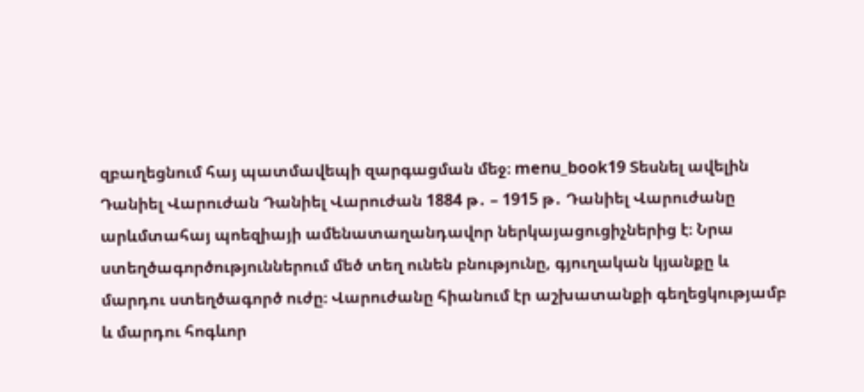զբաղեցնում հայ պատմավեպի զարգացման մեջ։ menu_book19 Տեսնել ավելին Դանիել Վարուժան Դանիել Վարուժան 1884 թ․ – 1915 թ․ Դանիել Վարուժանը արևմտահայ պոեզիայի ամենատաղանդավոր ներկայացուցիչներից է։ Նրա ստեղծագործություններում մեծ տեղ ունեն բնությունը, գյուղական կյանքը և մարդու ստեղծագործ ուժը։ Վարուժանը հիանում էր աշխատանքի գեղեցկությամբ և մարդու հոգևոր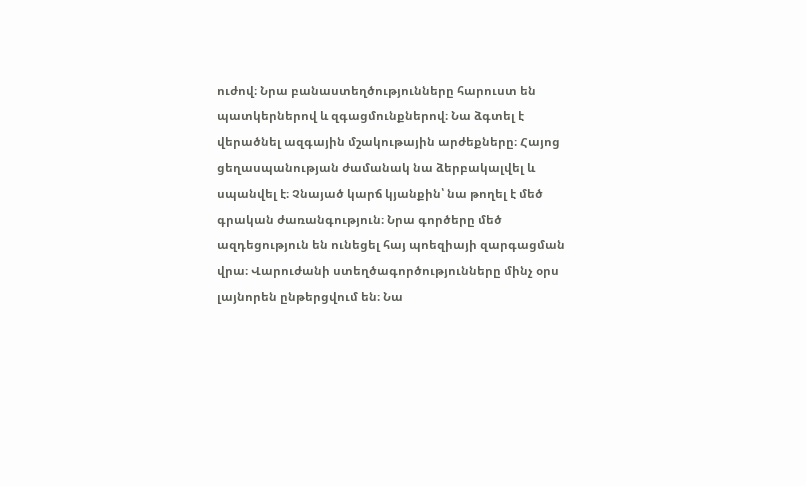ուժով։ Նրա բանաստեղծությունները հարուստ են պատկերներով և զգացմունքներով։ Նա ձգտել է վերածնել ազգային մշակութային արժեքները։ Հայոց ցեղասպանության ժամանակ նա ձերբակալվել և սպանվել է։ Չնայած կարճ կյանքին՝ նա թողել է մեծ գրական ժառանգություն։ Նրա գործերը մեծ ազդեցություն են ունեցել հայ պոեզիայի զարգացման վրա։ Վարուժանի ստեղծագործությունները մինչ օրս լայնորեն ընթերցվում են։ Նա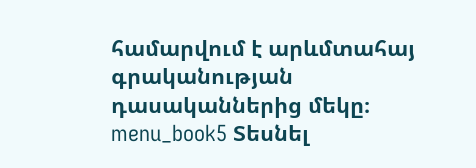համարվում է արևմտահայ գրականության դասականներից մեկը։ menu_book5 Տեսնել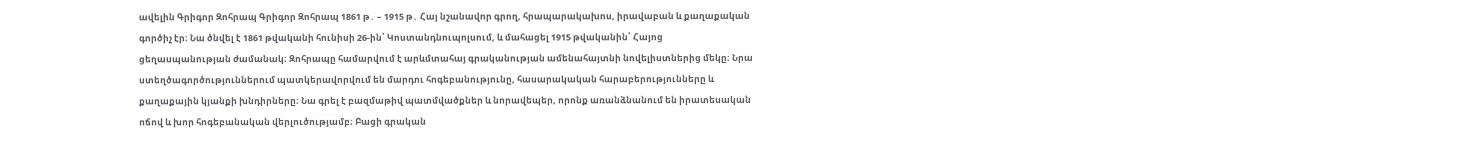ավելին Գրիգոր Զոհրապ Գրիգոր Զոհրապ 1861 թ․ – 1915 թ․ Հայ նշանավոր գրող, հրապարակախոս, իրավաբան և քաղաքական գործիչ էր։ Նա ծնվել է 1861 թվականի հունիսի 26-ին՝ Կոստանդնուպոլսում, և մահացել 1915 թվականին՝ Հայոց ցեղասպանության ժամանակ։ Զոհրապը համարվում է արևմտահայ գրականության ամենահայտնի նովելիստներից մեկը։ Նրա ստեղծագործություններում պատկերավորվում են մարդու հոգեբանությունը, հասարակական հարաբերությունները և քաղաքային կյանքի խնդիրները։ Նա գրել է բազմաթիվ պատմվածքներ և նորավեպեր, որոնք առանձնանում են իրատեսական ոճով և խոր հոգեբանական վերլուծությամբ։ Բացի գրական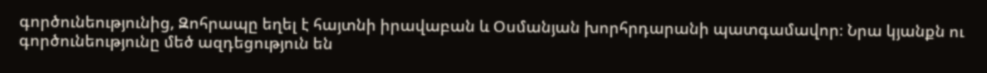գործունեությունից, Զոհրապը եղել է հայտնի իրավաբան և Օսմանյան խորհրդարանի պատգամավոր։ Նրա կյանքն ու գործունեությունը մեծ ազդեցություն են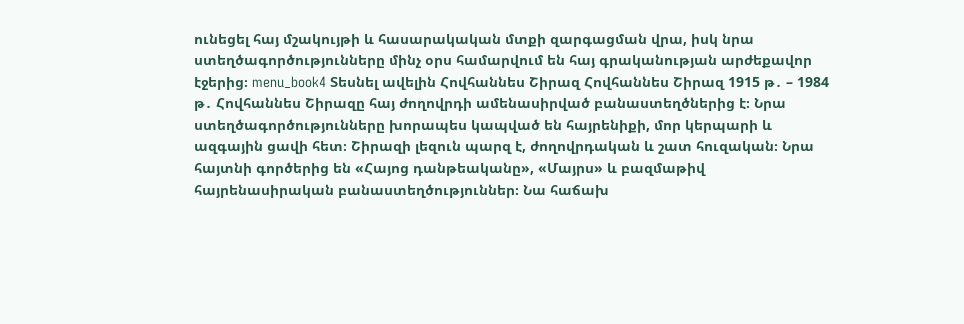ունեցել հայ մշակույթի և հասարակական մտքի զարգացման վրա, իսկ նրա ստեղծագործությունները մինչ օրս համարվում են հայ գրականության արժեքավոր էջերից։ menu_book4 Տեսնել ավելին Հովհաննես Շիրազ Հովհաննես Շիրազ 1915 թ․ – 1984 թ․ Հովհաննես Շիրազը հայ ժողովրդի ամենասիրված բանաստեղծներից է։ Նրա ստեղծագործությունները խորապես կապված են հայրենիքի, մոր կերպարի և ազգային ցավի հետ։ Շիրազի լեզուն պարզ է, ժողովրդական և շատ հուզական։ Նրա հայտնի գործերից են «Հայոց դանթեականը», «Մայրս» և բազմաթիվ հայրենասիրական բանաստեղծություններ։ Նա հաճախ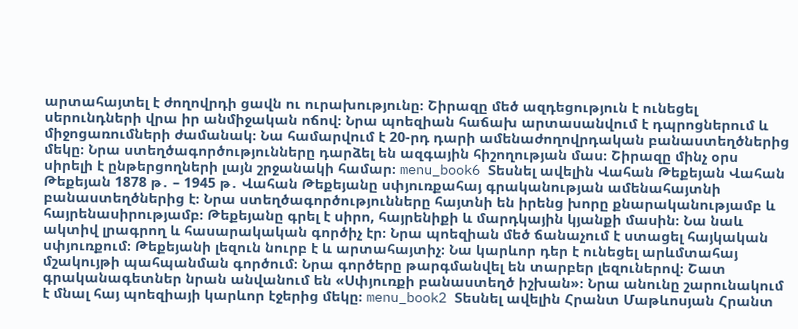արտահայտել է ժողովրդի ցավն ու ուրախությունը։ Շիրազը մեծ ազդեցություն է ունեցել սերունդների վրա իր անմիջական ոճով։ Նրա պոեզիան հաճախ արտասանվում է դպրոցներում և միջոցառումների ժամանակ։ Նա համարվում է 20-րդ դարի ամենաժողովրդական բանաստեղծներից մեկը։ Նրա ստեղծագործությունները դարձել են ազգային հիշողության մաս։ Շիրազը մինչ օրս սիրելի է ընթերցողների լայն շրջանակի համար։ menu_book6 Տեսնել ավելին Վահան Թեքեյան Վահան Թեքեյան 1878 թ․ – 1945 թ․ Վահան Թեքեյանը սփյուռքահայ գրականության ամենահայտնի բանաստեղծներից է։ Նրա ստեղծագործությունները հայտնի են իրենց խորը քնարականությամբ և հայրենասիրությամբ։ Թեքեյանը գրել է սիրո, հայրենիքի և մարդկային կյանքի մասին։ Նա նաև ակտիվ լրագրող և հասարակական գործիչ էր։ Նրա պոեզիան մեծ ճանաչում է ստացել հայկական սփյուռքում։ Թեքեյանի լեզուն նուրբ է և արտահայտիչ։ Նա կարևոր դեր է ունեցել արևմտահայ մշակույթի պահպանման գործում։ Նրա գործերը թարգմանվել են տարբեր լեզուներով։ Շատ գրականագետներ նրան անվանում են «Սփյուռքի բանաստեղծ իշխան»։ Նրա անունը շարունակում է մնալ հայ պոեզիայի կարևոր էջերից մեկը։ menu_book2 Տեսնել ավելին Հրանտ Մաթևոսյան Հրանտ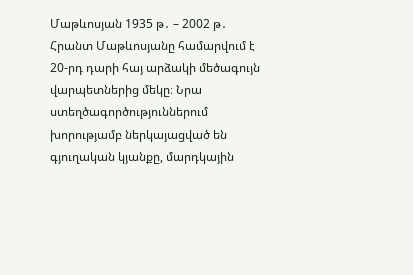Մաթևոսյան 1935 թ․ – 2002 թ․ Հրանտ Մաթևոսյանը համարվում է 20-րդ դարի հայ արձակի մեծագույն վարպետներից մեկը։ Նրա ստեղծագործություններում խորությամբ ներկայացված են գյուղական կյանքը, մարդկային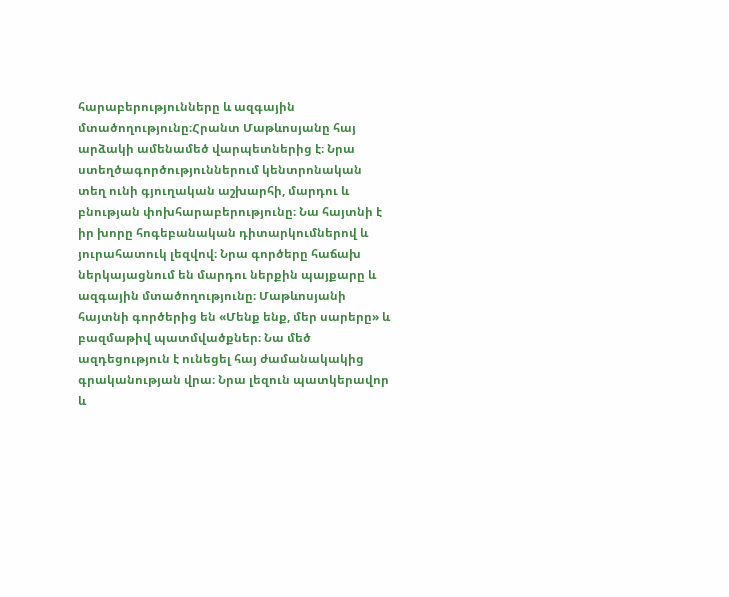հարաբերությունները և ազգային մտածողությունը։Հրանտ Մաթևոսյանը հայ արձակի ամենամեծ վարպետներից է։ Նրա ստեղծագործություններում կենտրոնական տեղ ունի գյուղական աշխարհի, մարդու և բնության փոխհարաբերությունը։ Նա հայտնի է իր խորը հոգեբանական դիտարկումներով և յուրահատուկ լեզվով։ Նրա գործերը հաճախ ներկայացնում են մարդու ներքին պայքարը և ազգային մտածողությունը։ Մաթևոսյանի հայտնի գործերից են «Մենք ենք, մեր սարերը» և բազմաթիվ պատմվածքներ։ Նա մեծ ազդեցություն է ունեցել հայ ժամանակակից գրականության վրա։ Նրա լեզուն պատկերավոր և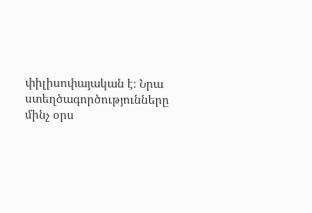փիլիսոփայական է։ Նրա ստեղծագործությունները մինչ օրս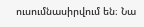ուսումնասիրվում են։ Նա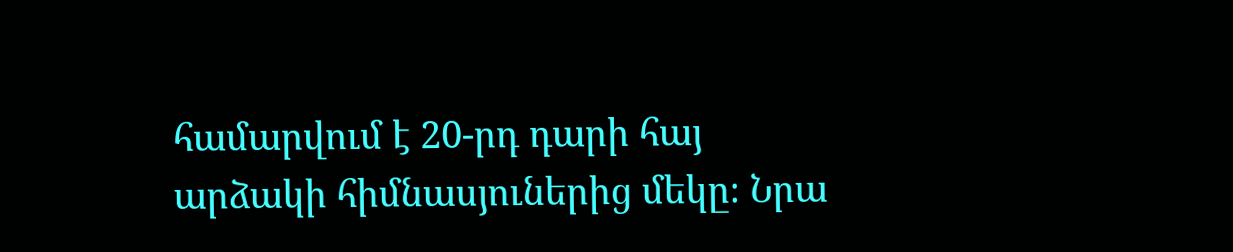համարվում է 20-րդ դարի հայ արձակի հիմնասյուներից մեկը։ Նրա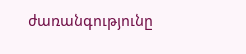ժառանգությունը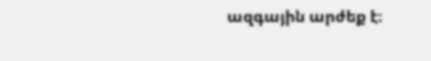ազգային արժեք է։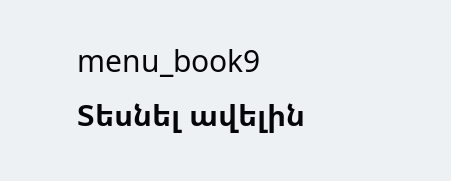menu_book9 Տեսնել ավելին